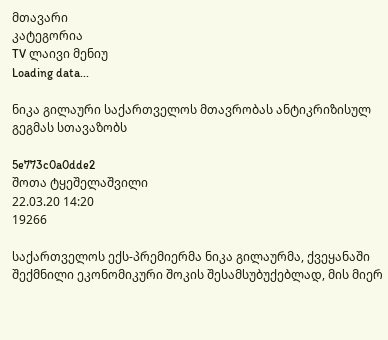მთავარი
კატეგორია
TV ლაივი მენიუ
Loading data...

ნიკა გილაური საქართველოს მთავრობას ანტიკრიზისულ გეგმას სთავაზობს

5e773c0a0dde2
შოთა ტყეშელაშვილი
22.03.20 14:20
19266

საქართველოს ექს-პრემიერმა ნიკა გილაურმა, ქვეყანაში შექმნილი ეკონომიკური შოკის შესამსუბუქებლად, მის მიერ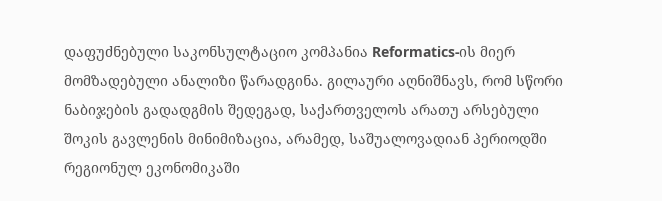დაფუძნებული საკონსულტაციო კომპანია Reformatics-ის მიერ მომზადებული ანალიზი წარადგინა. გილაური აღნიშნავს, რომ სწორი ნაბიჯების გადადგმის შედეგად, საქართველოს არათუ არსებული შოკის გავლენის მინიმიზაცია, არამედ, საშუალოვადიან პერიოდში რეგიონულ ეკონომიკაში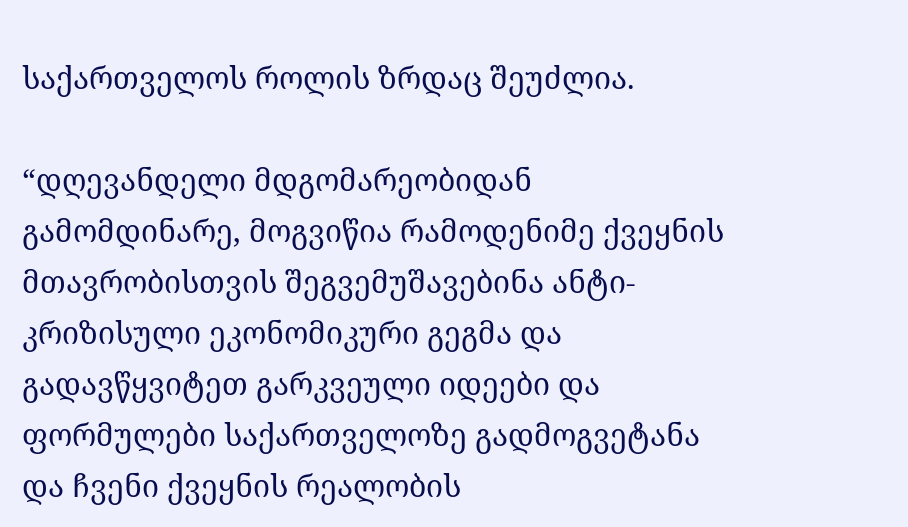საქართველოს როლის ზრდაც შეუძლია.

“დღევანდელი მდგომარეობიდან გამომდინარე, მოგვიწია რამოდენიმე ქვეყნის მთავრობისთვის შეგვემუშავებინა ანტი-კრიზისული ეკონომიკური გეგმა და გადავწყვიტეთ გარკვეული იდეები და ფორმულები საქართველოზე გადმოგვეტანა და ჩვენი ქვეყნის რეალობის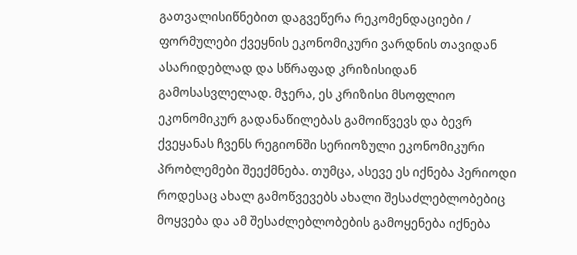გათვალისიწნებით დაგვეწერა რეკომენდაციები / ფორმულები ქვეყნის ეკონომიკური ვარდნის თავიდან ასარიდებლად და სწრაფად კრიზისიდან გამოსასვლელად. მჯერა, ეს კრიზისი მსოფლიო ეკონომიკურ გადანაწილებას გამოიწვევს და ბევრ ქვეყანას ჩვენს რეგიონში სერიოზული ეკონომიკური პრობლემები შეექმნება. თუმცა, ასევე ეს იქნება პერიოდი როდესაც ახალ გამოწვევებს ახალი შესაძლებლობებიც მოყვება და ამ შესაძლებლობების გამოყენება იქნება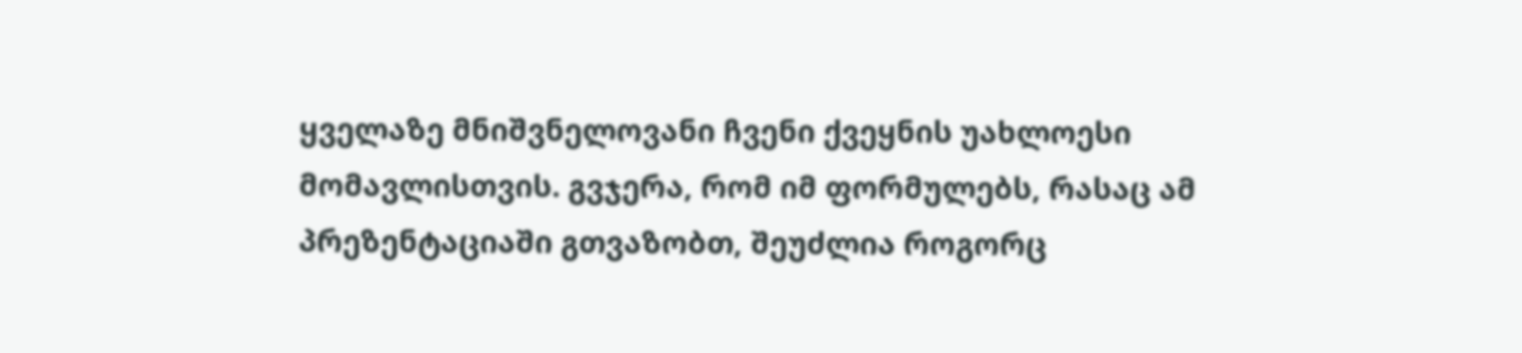ყველაზე მნიშვნელოვანი ჩვენი ქვეყნის უახლოესი მომავლისთვის. გვჯერა, რომ იმ ფორმულებს, რასაც ამ პრეზენტაციაში გთვაზობთ, შეუძლია როგორც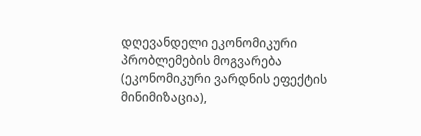დღევანდელი ეკონომიკური პრობლემების მოგვარება (ეკონომიკური ვარდნის ეფექტის მინიმიზაცია),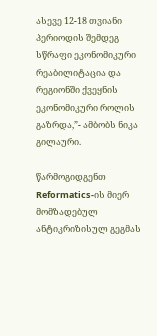ასევე 12-18 თვიანი პერიოდის შემდეგ სწრაფი ეკონომიკური რეაბილიტაცია და რეგიონში ქვეყნის ეკონომიკური როლის გაზრდა,”- ამბობს ნიკა გილაური.

წარმოგიდგენთ Reformatics-ის მიერ მომზადებულ ანტიკრიზისულ გეგმას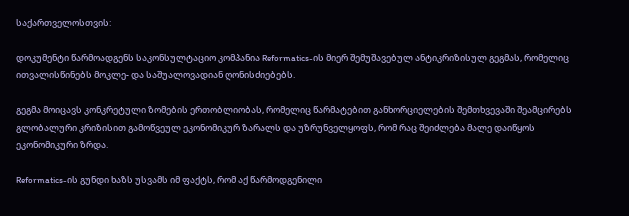საქართველოსთვის:

დოკუმენტი წარმოადგენს საკონსულტაციო კომპანია Reformatics-ის მიერ შემუშავებულ ანტიკრიზისულ გეგმას, რომელიც ითვალისწინებს მოკლე- და საშუალოვადიან ღონისძიებებს.

გეგმა მოიცავს კონკრეტული ზომების ერთობლიობას, რომელიც წარმატებით განხორციელების შემთხვევაში შეამცირებს გლობალური კრიზისით გამოწვეულ ეკონომიკურ ზარალს და უზრუნველყოფს, რომ რაც შეიძლება მალე დაიწყოს ეკონომიკური ზრდა.

Reformatics-ის გუნდი ხაზს უსვამს იმ ფაქტს, რომ აქ წარმოდგენილი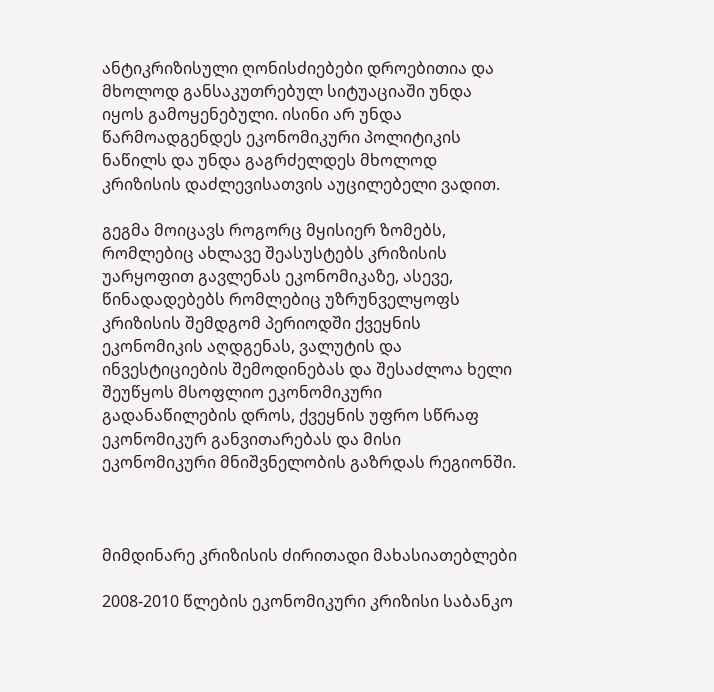ანტიკრიზისული ღონისძიებები დროებითია და მხოლოდ განსაკუთრებულ სიტუაციაში უნდა იყოს გამოყენებული. ისინი არ უნდა წარმოადგენდეს ეკონომიკური პოლიტიკის ნაწილს და უნდა გაგრძელდეს მხოლოდ კრიზისის დაძლევისათვის აუცილებელი ვადით.

გეგმა მოიცავს როგორც მყისიერ ზომებს, რომლებიც ახლავე შეასუსტებს კრიზისის უარყოფით გავლენას ეკონომიკაზე, ასევე, წინადადებებს რომლებიც უზრუნველყოფს კრიზისის შემდგომ პერიოდში ქვეყნის ეკონომიკის აღდგენას, ვალუტის და ინვესტიციების შემოდინებას და შესაძლოა ხელი შეუწყოს მსოფლიო ეკონომიკური გადანაწილების დროს, ქვეყნის უფრო სწრაფ ეკონომიკურ განვითარებას და მისი ეკონომიკური მნიშვნელობის გაზრდას რეგიონში.



მიმდინარე კრიზისის ძირითადი მახასიათებლები

2008-2010 წლების ეკონომიკური კრიზისი საბანკო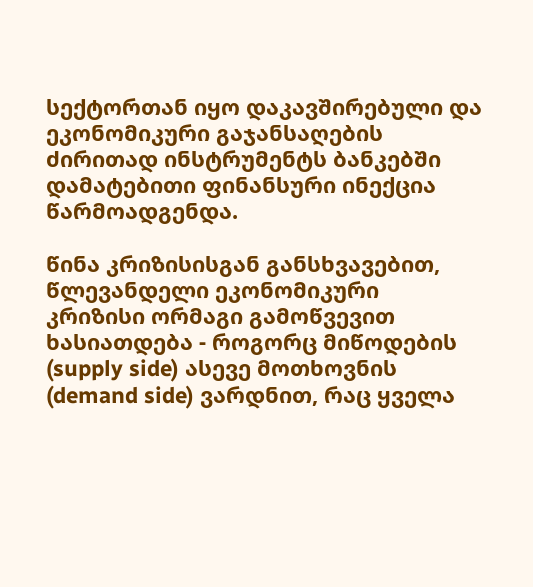სექტორთან იყო დაკავშირებული და ეკონომიკური გაჯანსაღების ძირითად ინსტრუმენტს ბანკებში დამატებითი ფინანსური ინექცია წარმოადგენდა.

წინა კრიზისისგან განსხვავებით, წლევანდელი ეკონომიკური კრიზისი ორმაგი გამოწვევით ხასიათდება - როგორც მიწოდების (supply side) ასევე მოთხოვნის (demand side) ვარდნით, რაც ყველა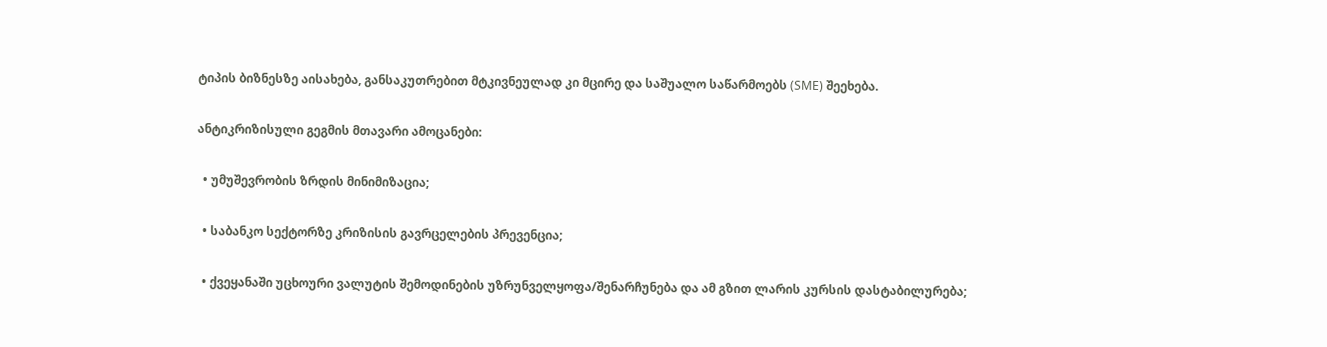ტიპის ბიზნესზე აისახება, განსაკუთრებით მტკივნეულად კი მცირე და საშუალო საწარმოებს (SME) შეეხება.

ანტიკრიზისული გეგმის მთავარი ამოცანები:

  • უმუშევრობის ზრდის მინიმიზაცია;

  • საბანკო სექტორზე კრიზისის გავრცელების პრევენცია;

  • ქვეყანაში უცხოური ვალუტის შემოდინების უზრუნველყოფა/შენარჩუნება და ამ გზით ლარის კურსის დასტაბილურება;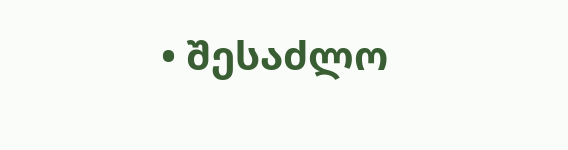• შესაძლო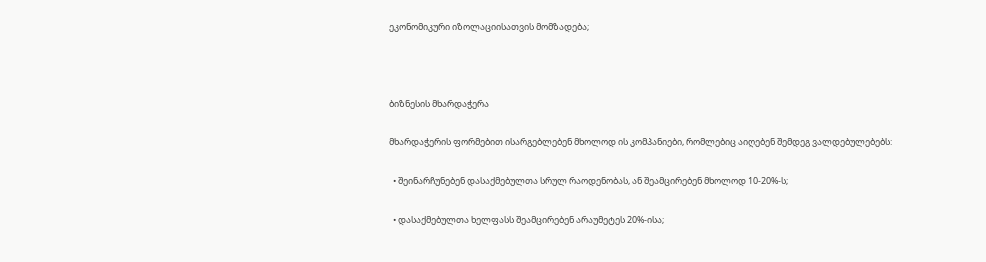ეკონომიკური იზოლაციისათვის მომზადება;



ბიზნესის მხარდაჭერა

მხარდაჭერის ფორმებით ისარგებლებენ მხოლოდ ის კომპანიები, რომლებიც აიღებენ შემდეგ ვალდებულებებს:

  • შეინარჩუნებენ დასაქმებულთა სრულ რაოდენობას, ან შეამცირებენ მხოლოდ 10-20%-ს;

  • დასაქმებულთა ხელფასს შეამცირებენ არაუმეტეს 20%-ისა;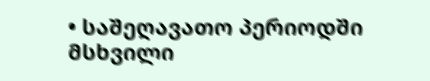• საშეღავათო პერიოდში მსხვილი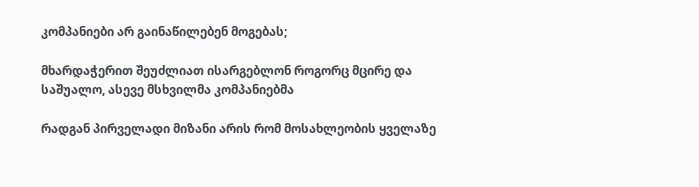კომპანიები არ გაინაწილებენ მოგებას;

მხარდაჭერით შეუძლიათ ისარგებლონ როგორც მცირე და საშუალო, ასევე მსხვილმა კომპანიებმა

რადგან პირველადი მიზანი არის რომ მოსახლეობის ყველაზე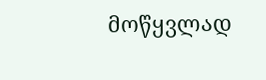მოწყვლად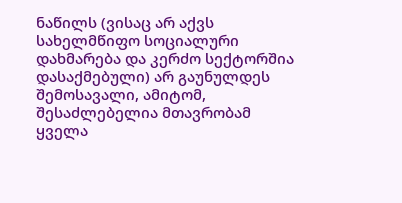ნაწილს (ვისაც არ აქვს სახელმწიფო სოციალური დახმარება და კერძო სექტორშია დასაქმებული) არ გაუნულდეს შემოსავალი, ამიტომ, შესაძლებელია მთავრობამ ყველა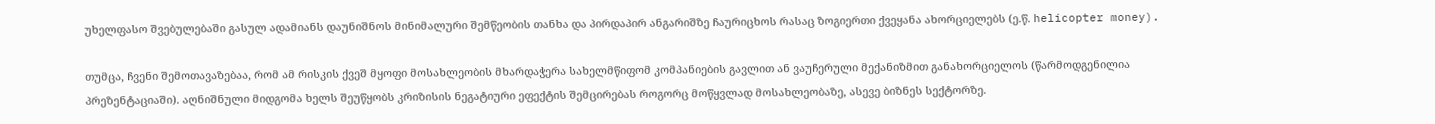უხელფასო შვებულებაში გასულ ადამიანს დაუნიშნოს მინიმალური შემწეობის თანხა და პირდაპირ ანგარიშზე ჩაურიცხოს რასაც ზოგიერთი ქვეყანა ახორციელებს (ე.წ. helicopter money).

თუმცა, ჩვენი შემოთავაზებაა, რომ ამ რისკის ქვეშ მყოფი მოსახლეობის მხარდაჭერა სახელმწიფომ კომპანიების გავლით ან ვაუჩერული მექანიზმით განახორციელოს (წარმოდგენილია პრეზენტაციაში). აღნიშნული მიდგომა ხელს შეუწყობს კრიზისის ნეგატიური ეფექტის შემცირებას როგორც მოწყვლად მოსახლეობაზე, ასევე ბიზნეს სექტორზე.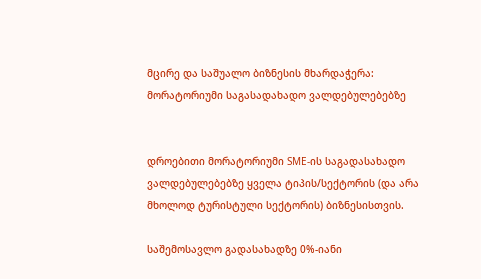მცირე და საშუალო ბიზნესის მხარდაჭერა:
მორატორიუმი საგასადახადო ვალდებულებებზე


დროებითი მორატორიუმი SME-ის საგადასახადო ვალდებულებებზე ყველა ტიპის/სექტორის (და არა მხოლოდ ტურისტული სექტორის) ბიზნესისთვის.

საშემოსავლო გადასახადზე 0%-იანი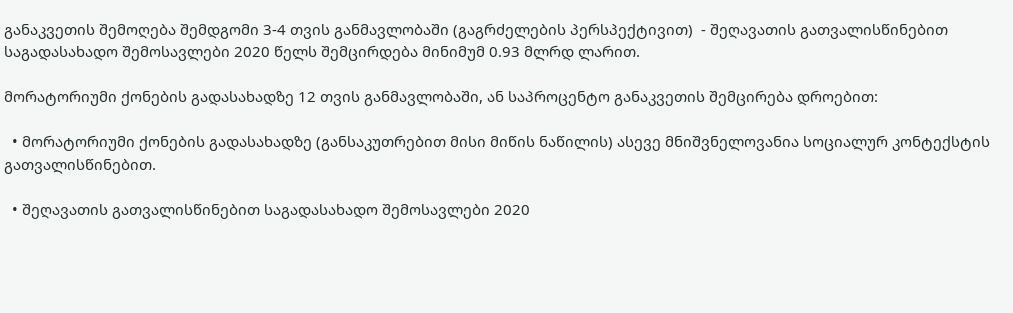განაკვეთის შემოღება შემდგომი 3-4 თვის განმავლობაში (გაგრძელების პერსპექტივით)  - შეღავათის გათვალისწინებით საგადასახადო შემოსავლები 2020 წელს შემცირდება მინიმუმ 0.93 მლრდ ლარით.

მორატორიუმი ქონების გადასახადზე 12 თვის განმავლობაში, ან საპროცენტო განაკვეთის შემცირება დროებით:

  • მორატორიუმი ქონების გადასახადზე (განსაკუთრებით მისი მიწის ნაწილის) ასევე მნიშვნელოვანია სოციალურ კონტექსტის გათვალისწინებით.

  • შეღავათის გათვალისწინებით საგადასახადო შემოსავლები 2020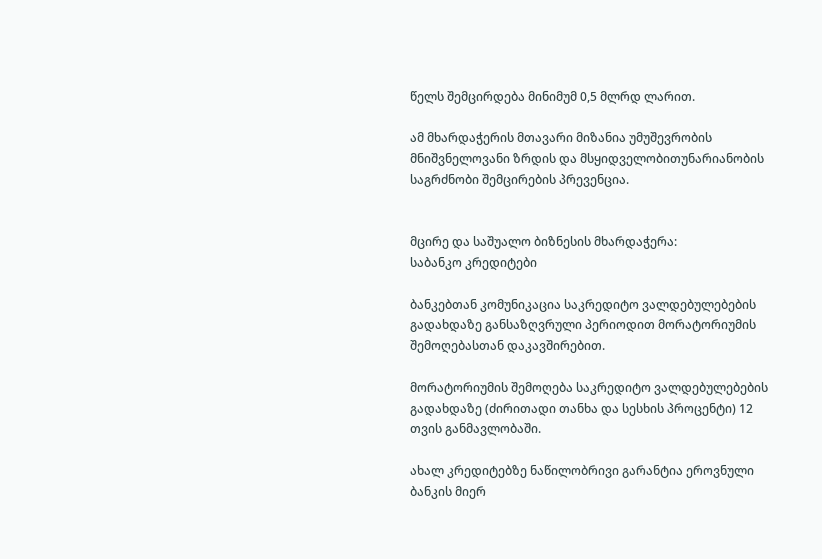წელს შემცირდება მინიმუმ 0,5 მლრდ ლარით.

ამ მხარდაჭერის მთავარი მიზანია უმუშევრობის მნიშვნელოვანი ზრდის და მსყიდველობითუნარიანობის საგრძნობი შემცირების პრევენცია.


მცირე და საშუალო ბიზნესის მხარდაჭერა:
საბანკო კრედიტები

ბანკებთან კომუნიკაცია საკრედიტო ვალდებულებების გადახდაზე განსაზღვრული პერიოდით მორატორიუმის შემოღებასთან დაკავშირებით.

მორატორიუმის შემოღება საკრედიტო ვალდებულებების გადახდაზე (ძირითადი თანხა და სესხის პროცენტი) 12 თვის განმავლობაში.

ახალ კრედიტებზე ნაწილობრივი გარანტია ეროვნული ბანკის მიერ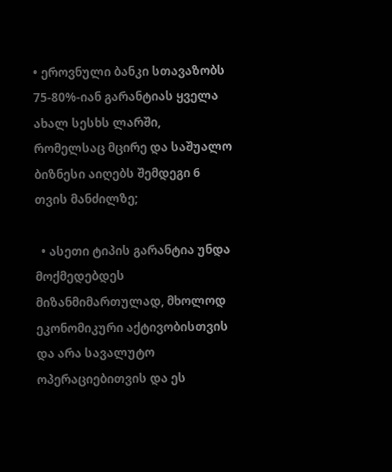• ეროვნული ბანკი სთავაზობს 75-80%-იან გარანტიას ყველა ახალ სესხს ლარში, რომელსაც მცირე და საშუალო ბიზნესი აიღებს შემდეგი 6 თვის მანძილზე;

  • ასეთი ტიპის გარანტია უნდა მოქმედებდეს მიზანმიმართულად, მხოლოდ ეკონომიკური აქტივობისთვის და არა სავალუტო ოპერაციებითვის და ეს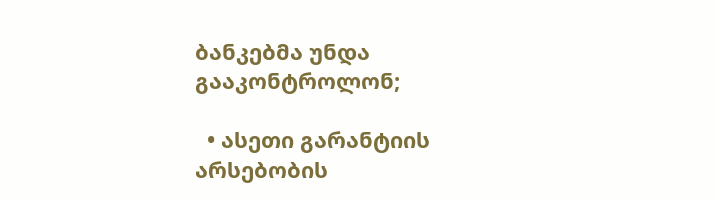ბანკებმა უნდა გააკონტროლონ;

  • ასეთი გარანტიის არსებობის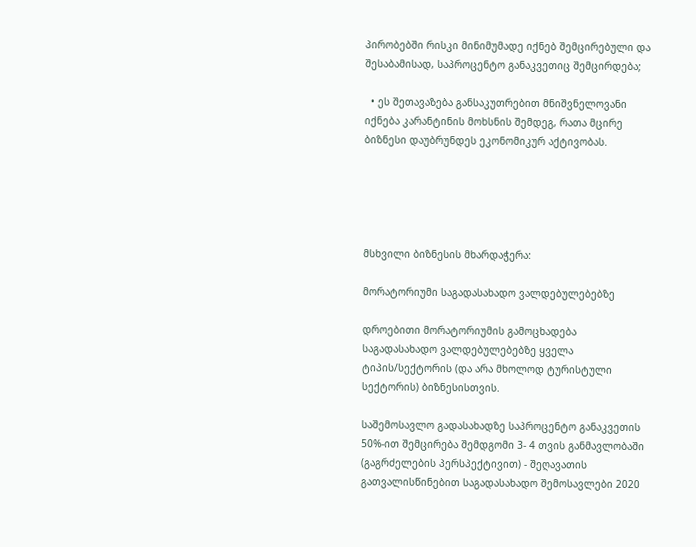პირობებში რისკი მინიმუმადე იქნებ შემცირებული და შესაბამისად, საპროცენტო განაკვეთიც შემცირდება;

  • ეს შეთავაზება განსაკუთრებით მნიშვნელოვანი იქნება კარანტინის მოხსნის შემდეგ, რათა მცირე ბიზნესი დაუბრუნდეს ეკონომიკურ აქტივობას.





მსხვილი ბიზნესის მხარდაჭერა:

მორატორიუმი საგადასახადო ვალდებულებებზე

დროებითი მორატორიუმის გამოცხადება საგადასახადო ვალდებულებებზე ყველა ტიპის/სექტორის (და არა მხოლოდ ტურისტული სექტორის) ბიზნესისთვის.

საშემოსავლო გადასახადზე საპროცენტო განაკვეთის 50%-ით შემცირება შემდგომი 3- 4 თვის განმავლობაში (გაგრძელების პერსპექტივით) - შეღავათის გათვალისწინებით საგადასახადო შემოსავლები 2020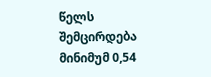წელს შემცირდება მინიმუმ 0,54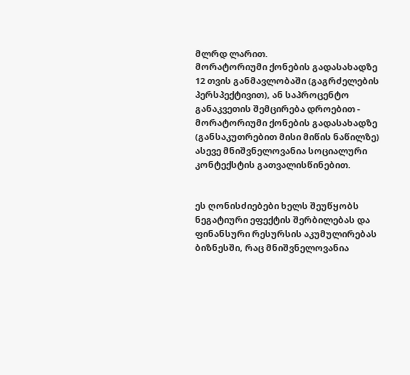მლრდ ლარით.
მორატორიუმი ქონების გადასახადზე 12 თვის განმავლობაში (გაგრძელების პერსპექტივით), ან საპროცენტო განაკვეთის შემცირება დროებით - მორატორიუმი ქონების გადასახადზე (განსაკუთრებით მისი მიწის ნაწილზე) ასევე მნიშვნელოვანია სოციალური კონტექსტის გათვალისწინებით.


ეს ღონისძიებები ხელს შეუწყობს ნეგატიური ეფექტის შერბილებას და ფინანსური რესურსის აკუმულირებას ბიზნესში, რაც მნიშვნელოვანია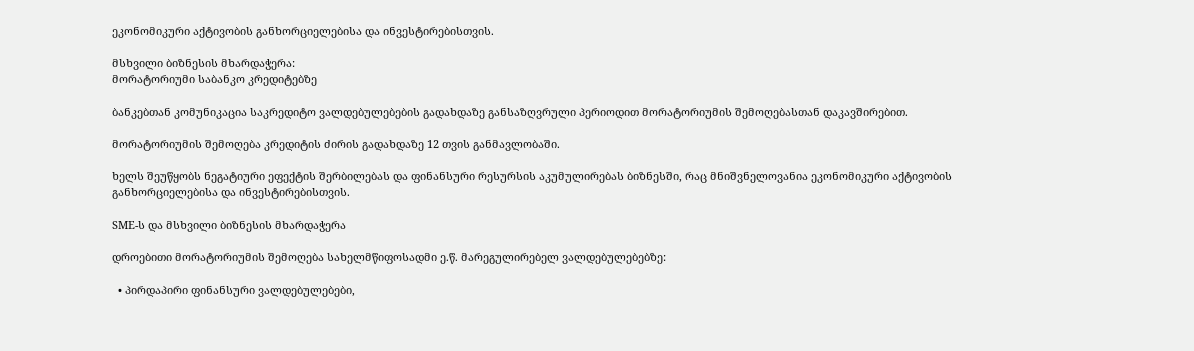ეკონომიკური აქტივობის განხორციელებისა და ინვესტირებისთვის.

მსხვილი ბიზნესის მხარდაჭერა:
მორატორიუმი საბანკო კრედიტებზე

ბანკებთან კომუნიკაცია საკრედიტო ვალდებულებების გადახდაზე განსაზღვრული პერიოდით მორატორიუმის შემოღებასთან დაკავშირებით.

მორატორიუმის შემოღება კრედიტის ძირის გადახდაზე 12 თვის განმავლობაში.

ხელს შეუწყობს ნეგატიური ეფექტის შერბილებას და ფინანსური რესურსის აკუმულირებას ბიზნესში, რაც მნიშვნელოვანია ეკონომიკური აქტივობის განხორციელებისა და ინვესტირებისთვის.

SME-ს და მსხვილი ბიზნესის მხარდაჭერა

დროებითი მორატორიუმის შემოღება სახელმწიფოსადმი ე.წ. მარეგულირებელ ვალდებულებებზე:

  • პირდაპირი ფინანსური ვალდებულებები,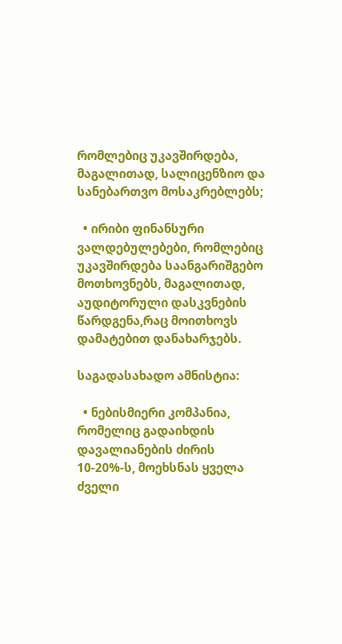რომლებიც უკავშირდება, მაგალითად, სალიცენზიო და სანებართვო მოსაკრებლებს;

  • ირიბი ფინანსური ვალდებულებები, რომლებიც უკავშირდება საანგარიშგებო მოთხოვნებს, მაგალითად, აუდიტორული დასკვნების წარდგენა,რაც მოითხოვს დამატებით დანახარჯებს.

საგადასახადო ამნისტია:

  • ნებისმიერი კომპანია, რომელიც გადაიხდის დავალიანების ძირის 10-20%-ს, მოეხსნას ყველა ძველი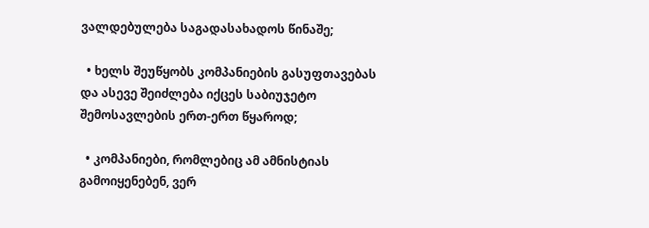ვალდებულება საგადასახადოს წინაშე;

  • ხელს შეუწყობს კომპანიების გასუფთავებას და ასევე შეიძლება იქცეს საბიუჯეტო შემოსავლების ერთ-ერთ წყაროდ;

  • კომპანიები, რომლებიც ამ ამნისტიას გამოიყენებენ, ვერ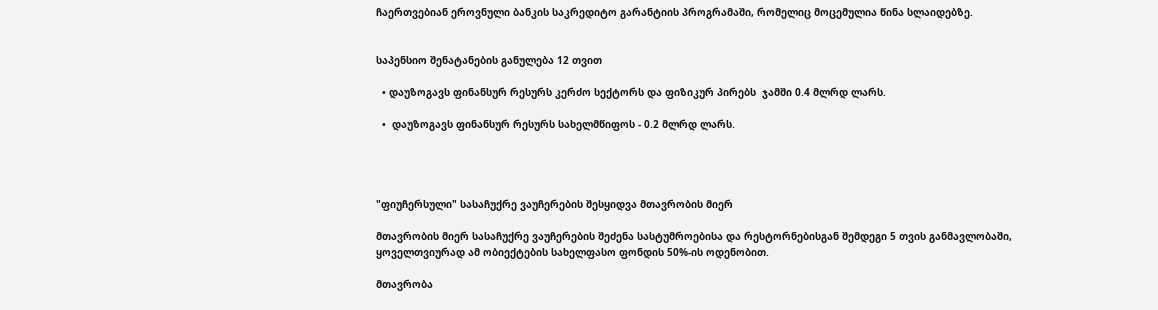ჩაერთვებიან ეროვნული ბანკის საკრედიტო გარანტიის პროგრამაში, რომელიც მოცემულია წინა სლაიდებზე.


საპენსიო შენატანების განულება 12 თვით

  • დაუზოგავს ფინანსურ რესურს კერძო სექტორს და ფიზიკურ პირებს  ჯამში 0.4 მლრდ ლარს.

  •  დაუზოგავს ფინანსურ რესურს სახელმწიფოს - 0.2 მლრდ ლარს.




"ფიუჩერსული" სასაჩუქრე ვაუჩერების შესყიდვა მთავრობის მიერ

მთავრობის მიერ სასაჩუქრე ვაუჩერების შეძენა სასტუმროებისა და რესტორნებისგან შემდეგი 5 თვის განმავლობაში, ყოველთვიურად ამ ობიექტების სახელფასო ფონდის 50%-ის ოდენობით.

მთავრობა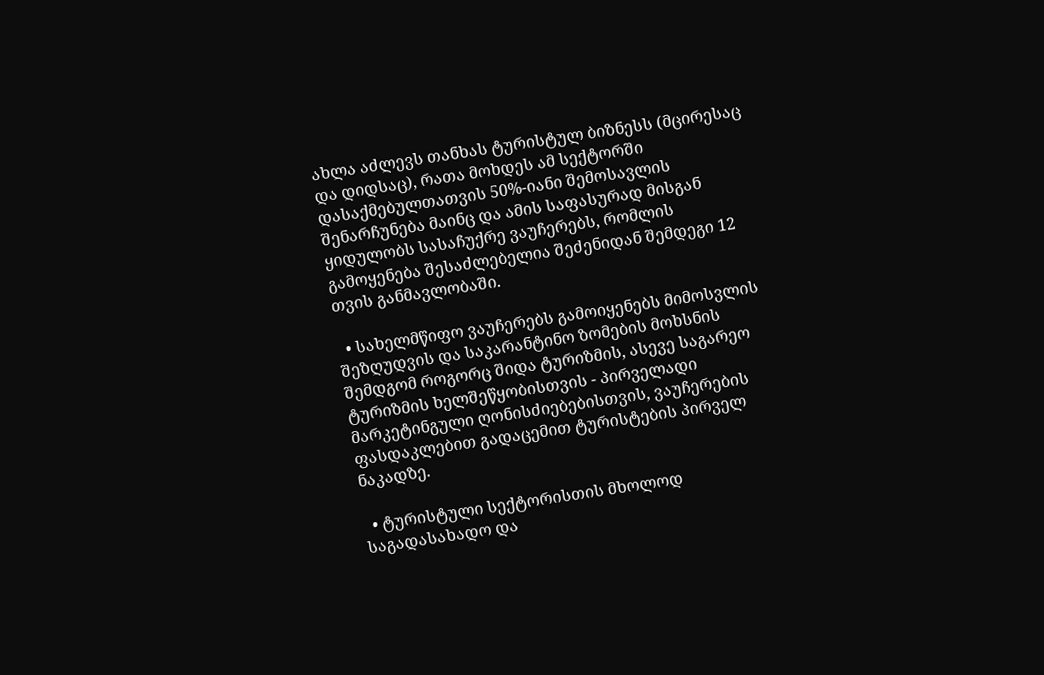ახლა აძლევს თანხას ტურისტულ ბიზნესს (მცირესაც და დიდსაც), რათა მოხდეს ამ სექტორში დასაქმებულთათვის 50%-იანი შემოსავლის შენარჩუნება მაინც და ამის საფასურად მისგან ყიდულობს სასაჩუქრე ვაუჩერებს, რომლის გამოყენება შესაძლებელია შეძენიდან შემდეგი 12 თვის განმავლობაში.

  • სახელმწიფო ვაუჩერებს გამოიყენებს მიმოსვლის შეზღუდვის და საკარანტინო ზომების მოხსნის შემდგომ როგორც შიდა ტურიზმის, ასევე საგარეო ტურიზმის ხელშეწყობისთვის - პირველადი მარკეტინგული ღონისძიებებისთვის, ვაუჩერების ფასდაკლებით გადაცემით ტურისტების პირველ ნაკადზე.

  • ტურისტული სექტორისთის მხოლოდ საგადასახადო და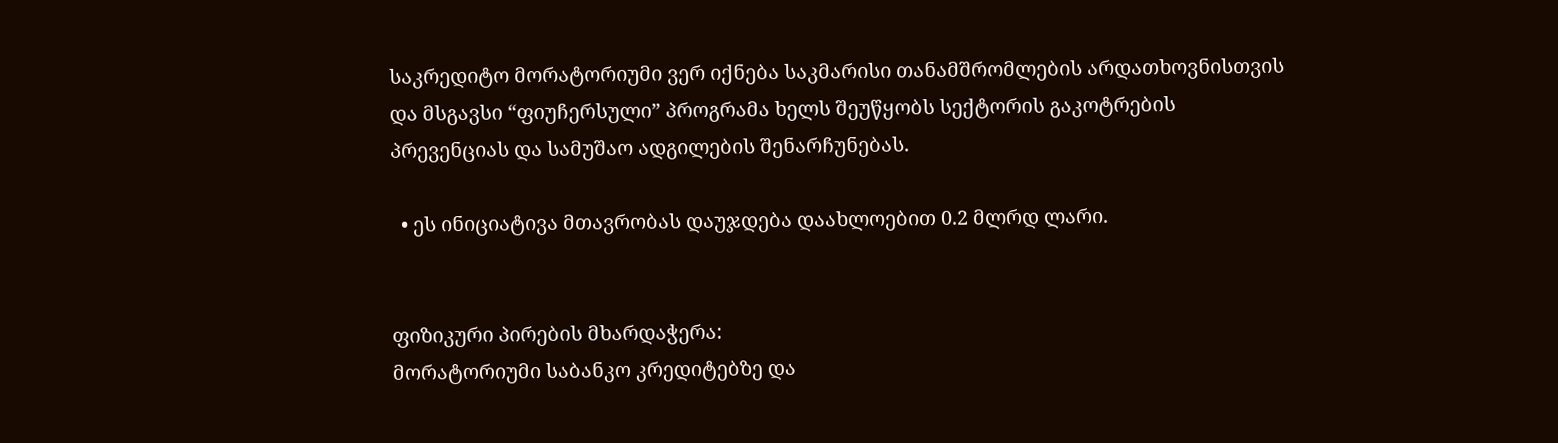საკრედიტო მორატორიუმი ვერ იქნება საკმარისი თანამშრომლების არდათხოვნისთვის და მსგავსი “ფიუჩერსული” პროგრამა ხელს შეუწყობს სექტორის გაკოტრების პრევენციას და სამუშაო ადგილების შენარჩუნებას.

  • ეს ინიციატივა მთავრობას დაუჯდება დაახლოებით 0.2 მლრდ ლარი.


ფიზიკური პირების მხარდაჭერა:
მორატორიუმი საბანკო კრედიტებზე და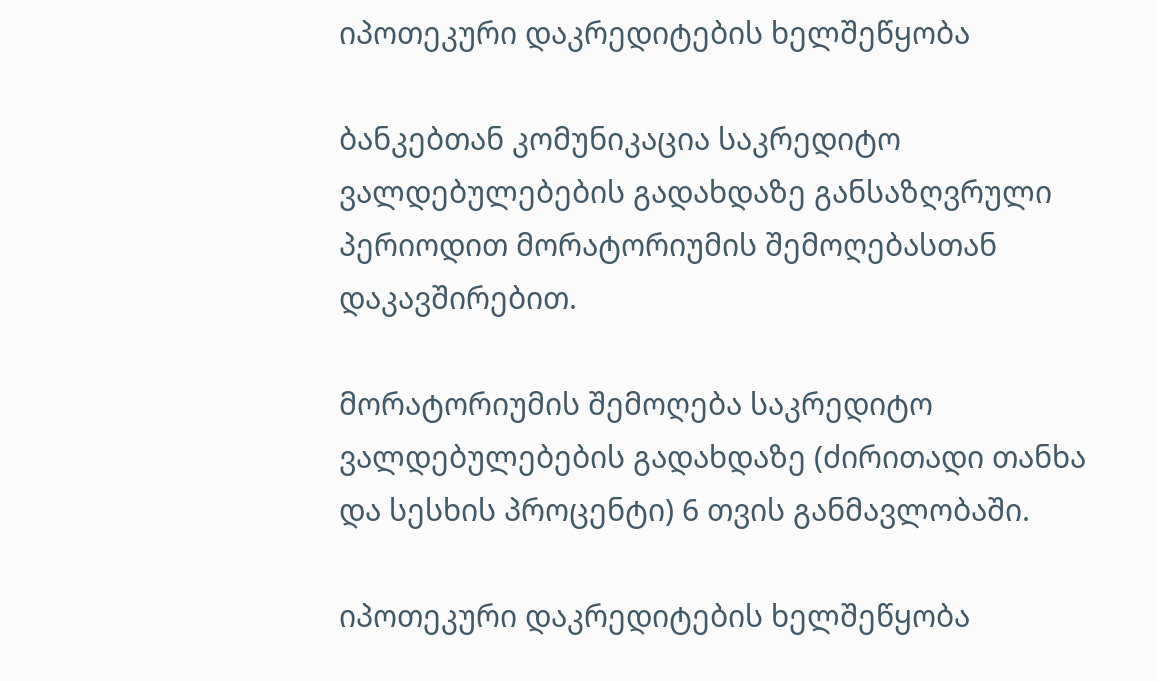იპოთეკური დაკრედიტების ხელშეწყობა

ბანკებთან კომუნიკაცია საკრედიტო ვალდებულებების გადახდაზე განსაზღვრული პერიოდით მორატორიუმის შემოღებასთან დაკავშირებით.

მორატორიუმის შემოღება საკრედიტო ვალდებულებების გადახდაზე (ძირითადი თანხა და სესხის პროცენტი) 6 თვის განმავლობაში.

იპოთეკური დაკრედიტების ხელშეწყობა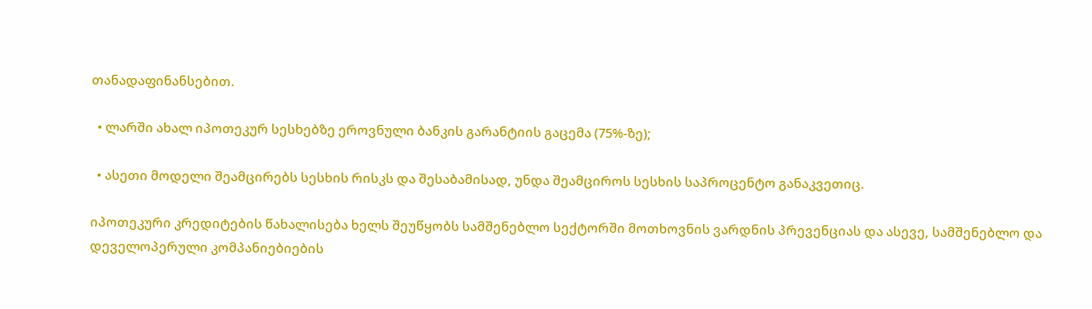თანადაფინანსებით.

  • ლარში ახალ იპოთეკურ სესხებზე ეროვნული ბანკის გარანტიის გაცემა (75%-ზე);

  • ასეთი მოდელი შეამცირებს სესხის რისკს და შესაბამისად, უნდა შეამციროს სესხის საპროცენტო განაკვეთიც.

იპოთეკური კრედიტების წახალისება ხელს შეუწყობს სამშენებლო სექტორში მოთხოვნის ვარდნის პრევენციას და ასევე, სამშენებლო და დეველოპერული კომპანიებიების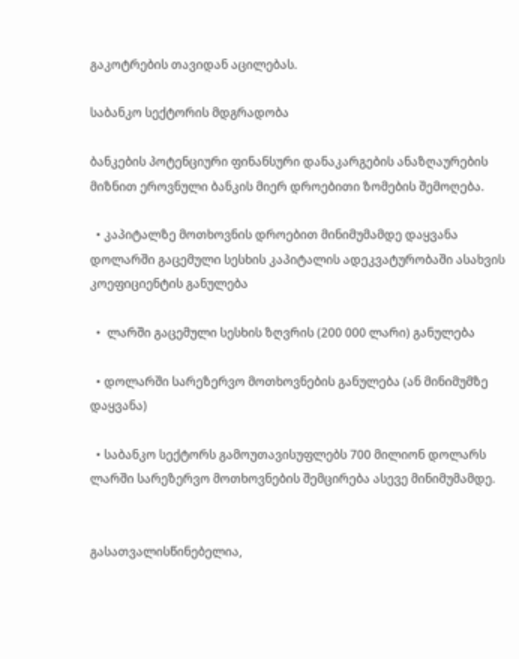გაკოტრების თავიდან აცილებას.

საბანკო სექტორის მდგრადობა

ბანკების პოტენციური ფინანსური დანაკარგების ანაზღაურების მიზნით ეროვნული ბანკის მიერ დროებითი ზომების შემოღება.

  • კაპიტალზე მოთხოვნის დროებით მინიმუმამდე დაყვანა  დოლარში გაცემული სესხის კაპიტალის ადეკვატურობაში ასახვის კოეფიციენტის განულება

  •  ლარში გაცემული სესხის ზღვრის (200 000 ლარი) განულება

  • დოლარში სარეზერვო მოთხოვნების განულება (ან მინიმუმზე დაყვანა)

  • საბანკო სექტორს გამოუთავისუფლებს 700 მილიონ დოლარს  ლარში სარეზერვო მოთხოვნების შემცირება ასევე მინიმუმამდე.


გასათვალისწინებელია,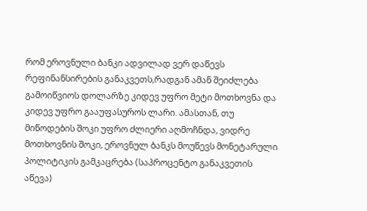რომ ეროვნული ბანკი ადვილად ვერ დაწევს რეფინანსირების განაკვეთს,რადგან ამან შეიძლება გამოიწვიოს დოლარზე კიდევ უფრო მეტი მოთხოვნა და კიდევ უფრო გააუფასუროს ლარი. ამასთან, თუ მიწოდების შოკი უფრო ძლიერი აღმოჩნდა, ვიდრე მოთხოვნის შოკი, ეროვნულ ბანკს მოუწევს მონეტარული პოლიტიკის გამკაცრება (საპროცენტო განაკვეთის აწევა)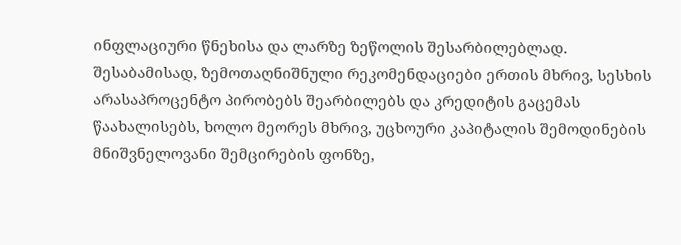ინფლაციური წნეხისა და ლარზე ზეწოლის შესარბილებლად. შესაბამისად, ზემოთაღნიშნული რეკომენდაციები ერთის მხრივ, სესხის არასაპროცენტო პირობებს შეარბილებს და კრედიტის გაცემას წაახალისებს, ხოლო მეორეს მხრივ, უცხოური კაპიტალის შემოდინების მნიშვნელოვანი შემცირების ფონზე,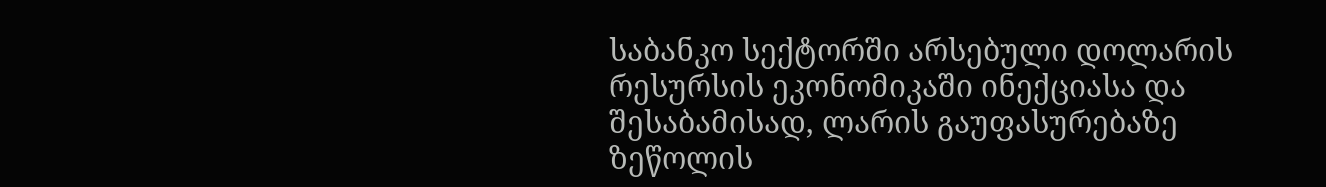საბანკო სექტორში არსებული დოლარის რესურსის ეკონომიკაში ინექციასა და შესაბამისად, ლარის გაუფასურებაზე ზეწოლის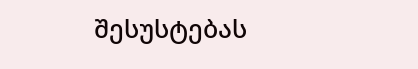შესუსტებას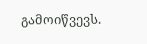გამოიწვევს.